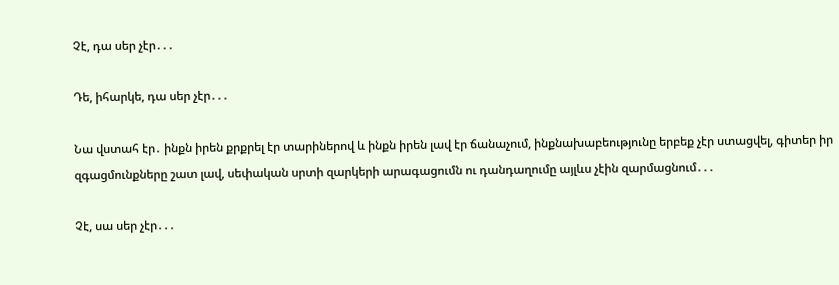Չէ, դա սեր չէր․․․

Դե, իհարկե, դա սեր չէր․․․

Նա վստահ էր․ ինքն իրեն քրքրել էր տարիներով և ինքն իրեն լավ էր ճանաչում, ինքնախաբեությունը երբեք չէր ստացվել, գիտեր իր զգացմունքները շատ լավ, սեփական սրտի զարկերի արագացումն ու դանդաղումը այլևս չէին զարմացնում․․․

Չէ, սա սեր չէր․․․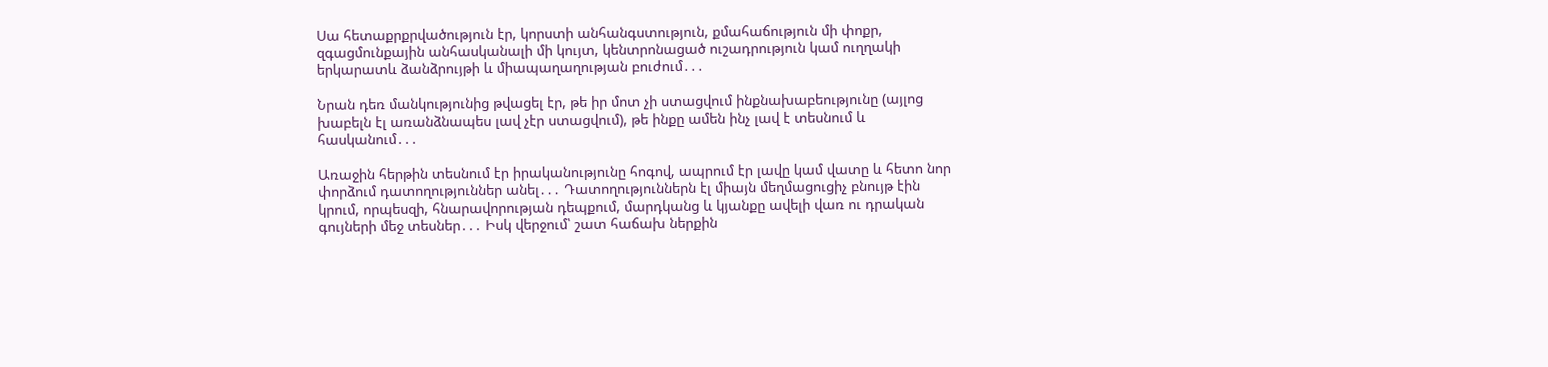Սա հետաքրքրվածություն էր, կորստի անհանգստություն, քմահաճություն մի փոքր, զգացմունքային անհասկանալի մի կույտ, կենտրոնացած ուշադրություն կամ ուղղակի երկարատև ձանձրույթի և միապաղաղության բուժում․․․

Նրան դեռ մանկությունից թվացել էր, թե իր մոտ չի ստացվում ինքնախաբեությունը (այլոց խաբելն էլ առանձնապես լավ չէր ստացվում), թե ինքը ամեն ինչ լավ է տեսնում և հասկանում․․․

Առաջին հերթին տեսնում էր իրականությունը հոգով, ապրում էր լավը կամ վատը և հետո նոր փորձում դատողություններ անել․․․ Դատողություններն էլ միայն մեղմացուցիչ բնույթ էին կրում, որպեսզի, հնարավորության դեպքում, մարդկանց և կյանքը ավելի վառ ու դրական գույների մեջ տեսներ․․․ Իսկ վերջում՝ շատ հաճախ ներքին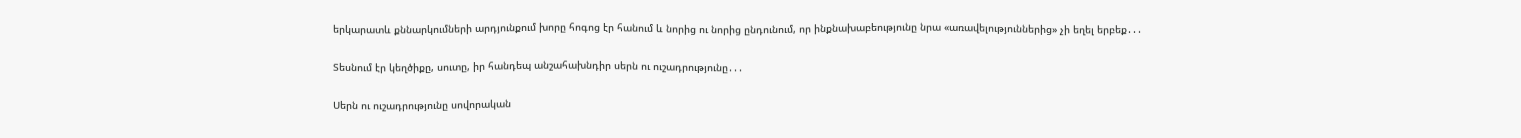երկարատև քննարկումների արդյունքում խորը հոգոց էր հանում և նորից ու նորից ընդունում, որ ինքնախաբեությունը նրա «առավելություններից» չի եղել երբեք․․․

Տեսնում էր կեղծիքը, սուտը, իր հանդեպ անշահախնդիր սերն ու ուշադրությունը․․․

Սերն ու ուշադրությունը սովորական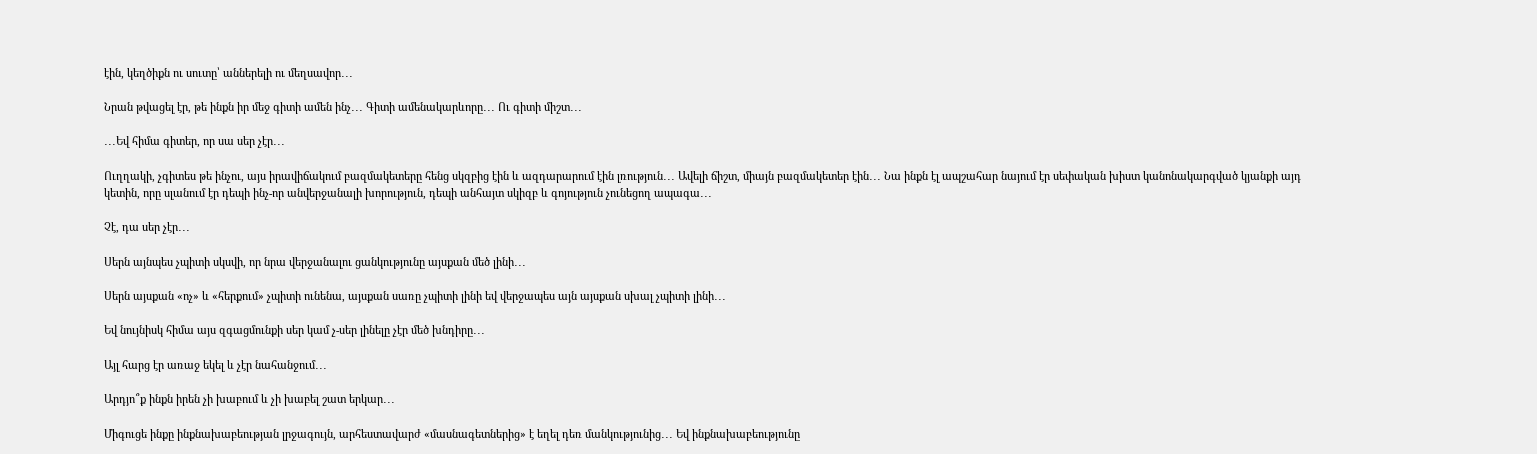էին, կեղծիքն ու սուտը՝ աններելի ու մեղսավոր․․․

Նրան թվացել էր, թե ինքն իր մեջ գիտի ամեն ինչ․․․ Գիտի ամենակարևորը․․․ Ու գիտի միշտ․․․

․․․Եվ հիմա գիտեր, որ սա սեր չէր․․․

Ուղղակի, չգիտես թե ինչու, այս իրավիճակում բազմակետերը հենց սկզբից էին և ազդարարում էին լռություն․․․ Ավելի ճիշտ, միայն բազմակետեր էին․․․ Նա ինքն էլ ապշահար նայում էր սեփական խիստ կանոնակարգված կյանքի այդ կետին, որը սլանում էր դեպի ինչ-որ անվերջանալի խորություն, դեպի անհայտ սկիզբ և գոյություն չունեցող ապագա․․․

Չէ, դա սեր չէր․․․

Սերն այնպես չպիտի սկսվի, որ նրա վերջանալու ցանկությունը այսքան մեծ լինի․․․

Սերն այսքան «ոչ» և «հերքում» չպիտի ունենա, այսքան սառը չպիտի լինի եվ վերջապես այն այսքան սխալ չպիտի լինի․․․

Եվ նույնիսկ հիմա այս զգացմունքի սեր կամ չ-սեր լինելը չէր մեծ խնդիրը․․․

Այլ հարց էր առաջ եկել և չէր նահանջում․․․

Արդյո՞ք ինքն իրեն չի խաբում և չի խաբել շատ երկար․․․

Միգուցե ինքը ինքնախաբեության լրջագույն, արհեստավարժ «մասնագետներից» է եղել դեռ մանկությունից․․․ Եվ ինքնախաբեությունը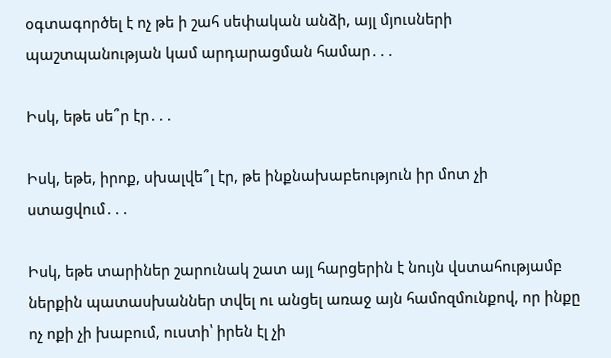օգտագործել է ոչ թե ի շահ սեփական անձի, այլ մյուսների պաշտպանության կամ արդարացման համար․․․

Իսկ, եթե սե՞ր էր․․․

Իսկ, եթե, իրոք, սխալվե՞լ էր, թե ինքնախաբեություն իր մոտ չի ստացվում․․․

Իսկ, եթե տարիներ շարունակ շատ այլ հարցերին է նույն վստահությամբ ներքին պատասխաններ տվել ու անցել առաջ այն համոզմունքով, որ ինքը ոչ ոքի չի խաբում, ուստի՝ իրեն էլ չի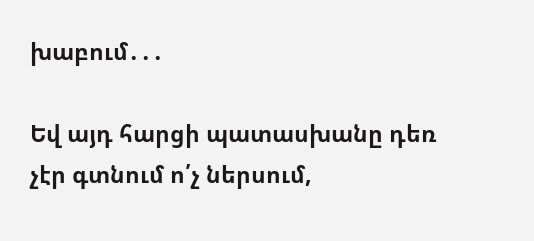խաբում․․․

Եվ այդ հարցի պատասխանը դեռ չէր գտնում ո՛չ ներսում,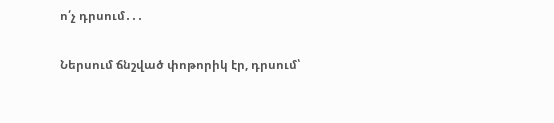ո՛չ դրսում․․․

Ներսում ճնշված փոթորիկ էր, դրսում՝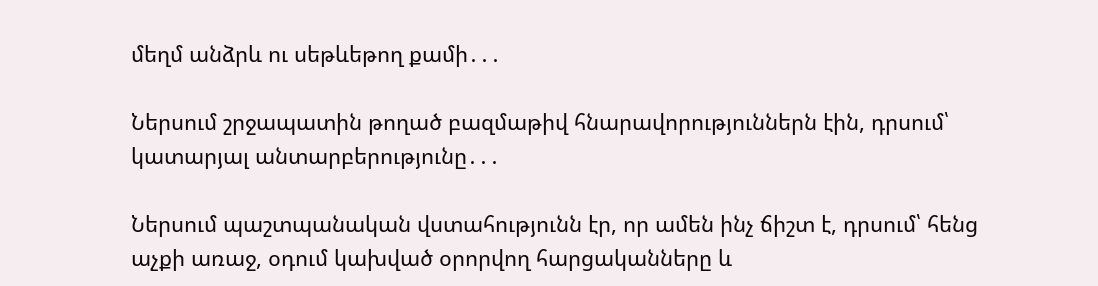մեղմ անձրև ու սեթևեթող քամի․․․

Ներսում շրջապատին թողած բազմաթիվ հնարավորություններն էին, դրսում՝ կատարյալ անտարբերությունը․․․

Ներսում պաշտպանական վստահությունն էր, որ ամեն ինչ ճիշտ է, դրսում՝ հենց աչքի առաջ, օդում կախված օրորվող հարցականները և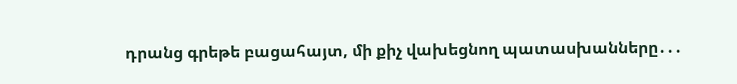դրանց գրեթե բացահայտ, մի քիչ վախեցնող պատասխանները․․․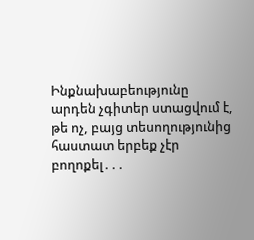Ինքնախաբեությունը արդեն չգիտեր ստացվում է, թե ոչ, բայց տեսողությունից հաստատ երբեք չէր բողոքել․․․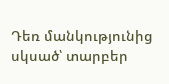Դեռ մանկությունից սկսած՝ տարբեր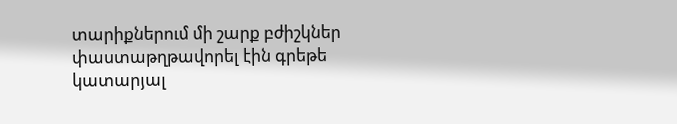տարիքներում մի շարք բժիշկներ փաստաթղթավորել էին գրեթե կատարյալ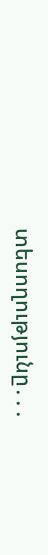տեսողությունը․․․